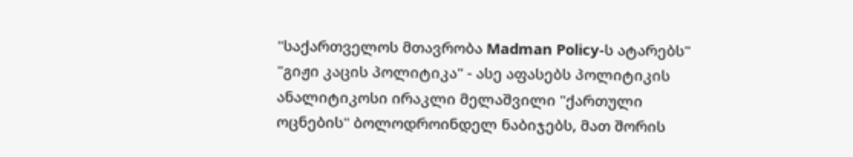"საქართველოს მთავრობა Madman Policy-ს ატარებს"
"გიჟი კაცის პოლიტიკა" - ასე აფასებს პოლიტიკის ანალიტიკოსი ირაკლი მელაშვილი "ქართული ოცნების" ბოლოდროინდელ ნაბიჯებს, მათ შორის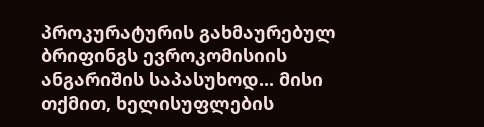პროკურატურის გახმაურებულ ბრიფინგს ევროკომისიის ანგარიშის საპასუხოდ... მისი თქმით, ხელისუფლების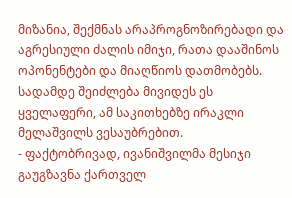მიზანია, შექმნას არაპროგნოზირებადი და აგრესიული ძალის იმიჯი, რათა დააშინოს ოპონენტები და მიაღწიოს დათმობებს. სადამდე შეიძლება მივიდეს ეს ყველაფერი, ამ საკითხებზე ირაკლი მელაშვილს ვესაუბრებით.
- ფაქტობრივად, ივანიშვილმა მესიჯი გაუგზავნა ქართველ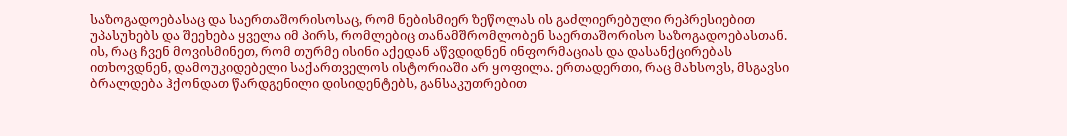საზოგადოებასაც და საერთაშორისოსაც, რომ ნებისმიერ ზეწოლას ის გაძლიერებული რეპრესიებით უპასუხებს და შეეხება ყველა იმ პირს, რომლებიც თანამშრომლობენ საერთაშორისო საზოგადოებასთან. ის, რაც ჩვენ მოვისმინეთ, რომ თურმე ისინი აქედან აწვდიდნენ ინფორმაციას და დასანქცირებას ითხოვდნენ, დამოუკიდებელი საქართველოს ისტორიაში არ ყოფილა. ერთადერთი, რაც მახსოვს, მსგავსი ბრალდება ჰქონდათ წარდგენილი დისიდენტებს, განსაკუთრებით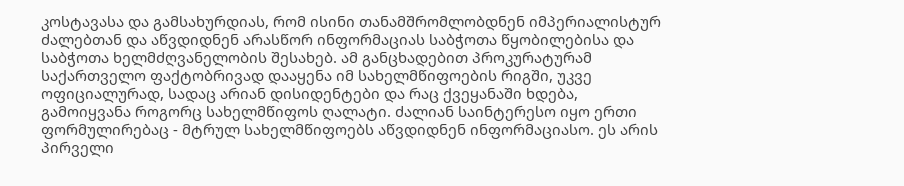კოსტავასა და გამსახურდიას, რომ ისინი თანამშრომლობდნენ იმპერიალისტურ ძალებთან და აწვდიდნენ არასწორ ინფორმაციას საბჭოთა წყობილებისა და საბჭოთა ხელმძღვანელობის შესახებ. ამ განცხადებით პროკურატურამ საქართველო ფაქტობრივად დააყენა იმ სახელმწიფოების რიგში, უკვე ოფიციალურად, სადაც არიან დისიდენტები და რაც ქვეყანაში ხდება, გამოიყვანა როგორც სახელმწიფოს ღალატი. ძალიან საინტერესო იყო ერთი ფორმულირებაც - მტრულ სახელმწიფოებს აწვდიდნენ ინფორმაციასო. ეს არის პირველი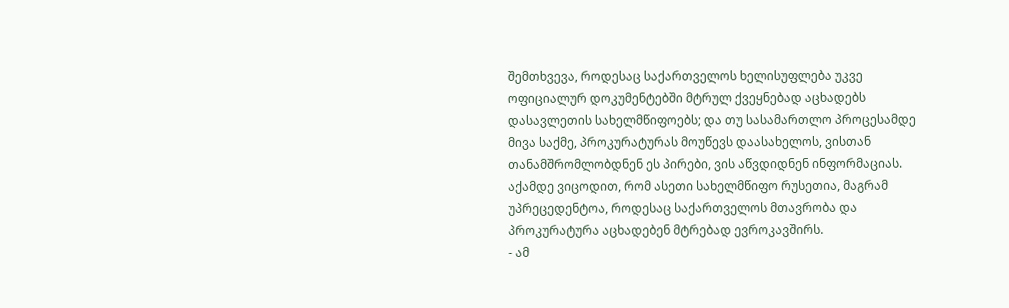შემთხვევა, როდესაც საქართველოს ხელისუფლება უკვე ოფიციალურ დოკუმენტებში მტრულ ქვეყნებად აცხადებს დასავლეთის სახელმწიფოებს; და თუ სასამართლო პროცესამდე მივა საქმე, პროკურატურას მოუწევს დაასახელოს, ვისთან თანამშრომლობდნენ ეს პირები, ვის აწვდიდნენ ინფორმაციას. აქამდე ვიცოდით, რომ ასეთი სახელმწიფო რუსეთია, მაგრამ უპრეცედენტოა, როდესაც საქართველოს მთავრობა და პროკურატურა აცხადებენ მტრებად ევროკავშირს.
- ამ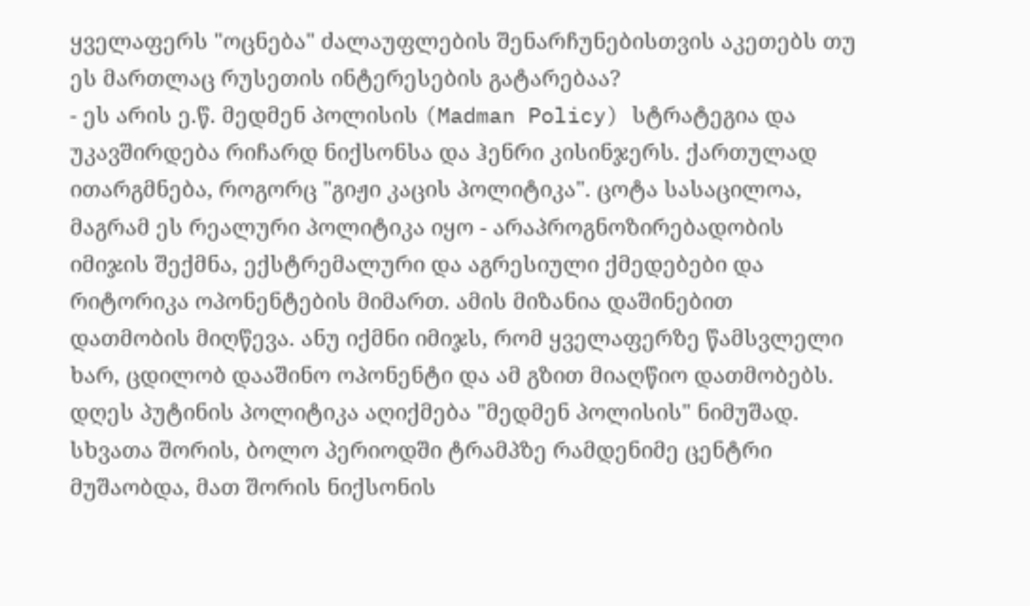ყველაფერს "ოცნება" ძალაუფლების შენარჩუნებისთვის აკეთებს თუ ეს მართლაც რუსეთის ინტერესების გატარებაა?
- ეს არის ე.წ. მედმენ პოლისის (Madman Policy) სტრატეგია და უკავშირდება რიჩარდ ნიქსონსა და ჰენრი კისინჯერს. ქართულად ითარგმნება, როგორც "გიჟი კაცის პოლიტიკა". ცოტა სასაცილოა, მაგრამ ეს რეალური პოლიტიკა იყო - არაპროგნოზირებადობის იმიჯის შექმნა, ექსტრემალური და აგრესიული ქმედებები და რიტორიკა ოპონენტების მიმართ. ამის მიზანია დაშინებით დათმობის მიღწევა. ანუ იქმნი იმიჯს, რომ ყველაფერზე წამსვლელი ხარ, ცდილობ დააშინო ოპონენტი და ამ გზით მიაღწიო დათმობებს. დღეს პუტინის პოლიტიკა აღიქმება "მედმენ პოლისის" ნიმუშად. სხვათა შორის, ბოლო პერიოდში ტრამპზე რამდენიმე ცენტრი მუშაობდა, მათ შორის ნიქსონის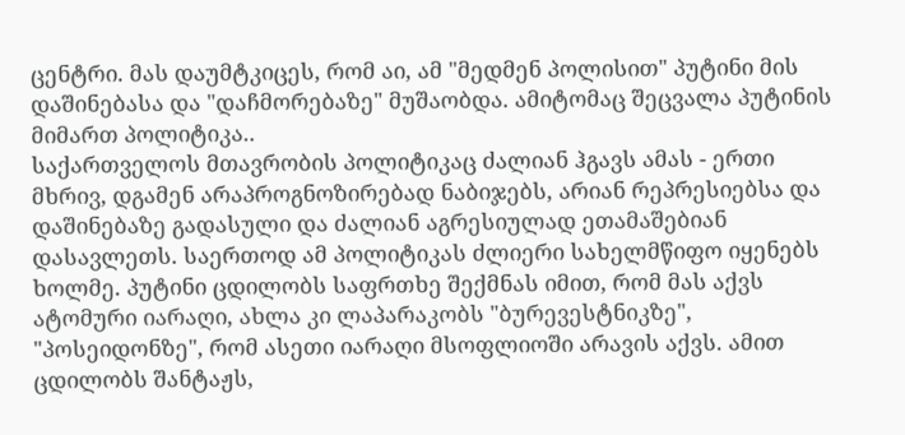ცენტრი. მას დაუმტკიცეს, რომ აი, ამ "მედმენ პოლისით" პუტინი მის დაშინებასა და "დაჩმორებაზე" მუშაობდა. ამიტომაც შეცვალა პუტინის მიმართ პოლიტიკა..
საქართველოს მთავრობის პოლიტიკაც ძალიან ჰგავს ამას - ერთი მხრივ, დგამენ არაპროგნოზირებად ნაბიჯებს, არიან რეპრესიებსა და დაშინებაზე გადასული და ძალიან აგრესიულად ეთამაშებიან დასავლეთს. საერთოდ ამ პოლიტიკას ძლიერი სახელმწიფო იყენებს ხოლმე. პუტინი ცდილობს საფრთხე შექმნას იმით, რომ მას აქვს ატომური იარაღი, ახლა კი ლაპარაკობს "ბურევესტნიკზე", "პოსეიდონზე", რომ ასეთი იარაღი მსოფლიოში არავის აქვს. ამით ცდილობს შანტაჟს,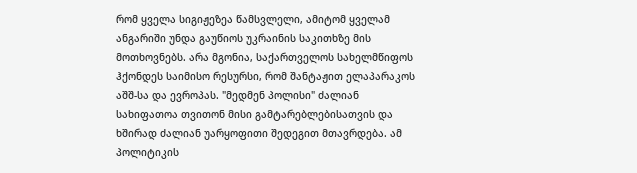რომ ყველა სიგიჟეზეა წამსვლელი, ამიტომ ყველამ ანგარიში უნდა გაუწიოს უკრაინის საკითხზე მის მოთხოვნებს. არა მგონია, საქართველოს სახელმწიფოს ჰქონდეს საიმისო რესურსი, რომ შანტაჟით ელაპარაკოს აშშ-სა და ევროპას. "მედმენ პოლისი" ძალიან სახიფათოა თვითონ მისი გამტარებლებისათვის და ხშირად ძალიან უარყოფითი შედეგით მთავრდება. ამ პოლიტიკის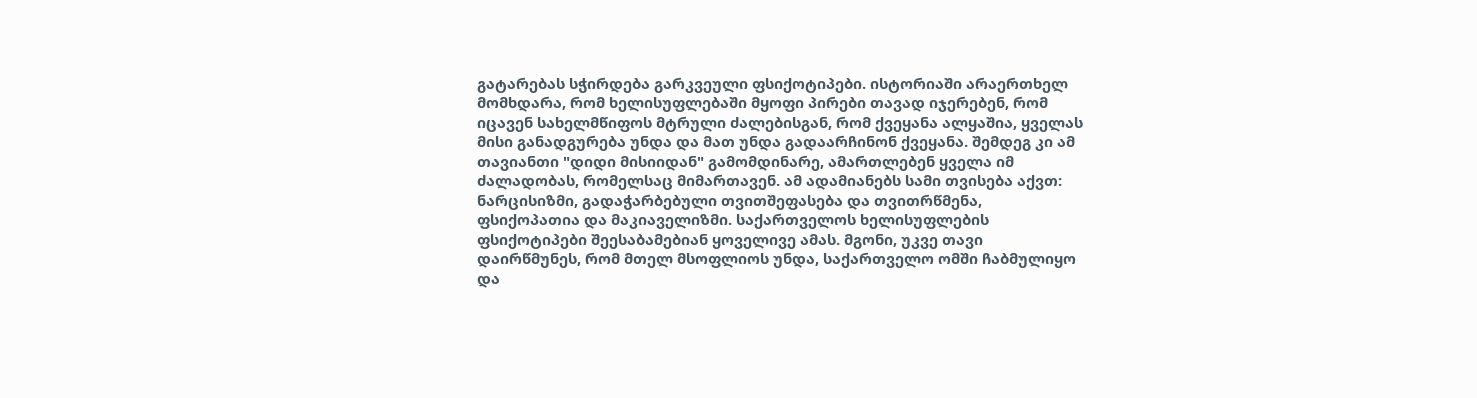გატარებას სჭირდება გარკვეული ფსიქოტიპები. ისტორიაში არაერთხელ მომხდარა, რომ ხელისუფლებაში მყოფი პირები თავად იჯერებენ, რომ იცავენ სახელმწიფოს მტრული ძალებისგან, რომ ქვეყანა ალყაშია, ყველას მისი განადგურება უნდა და მათ უნდა გადაარჩინონ ქვეყანა. შემდეგ კი ამ თავიანთი "დიდი მისიიდან" გამომდინარე, ამართლებენ ყველა იმ ძალადობას, რომელსაც მიმართავენ. ამ ადამიანებს სამი თვისება აქვთ: ნარცისიზმი, გადაჭარბებული თვითშეფასება და თვითრწმენა, ფსიქოპათია და მაკიაველიზმი. საქართველოს ხელისუფლების ფსიქოტიპები შეესაბამებიან ყოველივე ამას. მგონი, უკვე თავი დაირწმუნეს, რომ მთელ მსოფლიოს უნდა, საქართველო ომში ჩაბმულიყო და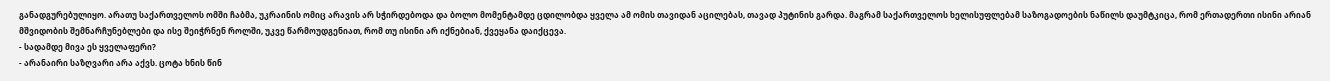განადგურებულიყო. არათუ საქართველოს ომში ჩაბმა, უკრაინის ომიც არავის არ სჭირდებოდა და ბოლო მომენტამდე ცდილობდა ყველა ამ ომის თავიდან აცილებას, თავად პუტინის გარდა. მაგრამ საქართველოს ხელისუფლებამ საზოგადოების ნაწილს დაუმტკიცა, რომ ერთადერთი ისინი არიან მშვიდობის შემნარჩუნებლები და ისე შეიჭრნენ როლში, უკვე წარმოუდგენიათ, რომ თუ ისინი არ იქნებიან, ქვეყანა დაიქცევა.
- სადამდე მივა ეს ყველაფერი?
- არანაირი საზღვარი არა აქვს. ცოტა ხნის წინ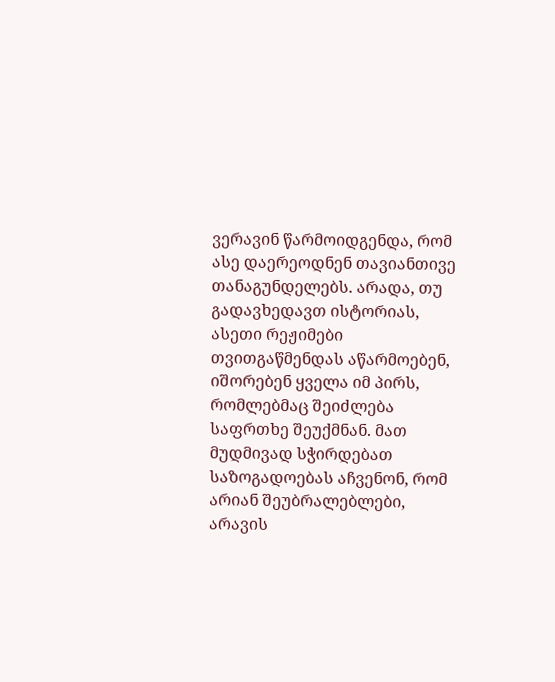ვერავინ წარმოიდგენდა, რომ ასე დაერეოდნენ თავიანთივე თანაგუნდელებს. არადა, თუ გადავხედავთ ისტორიას, ასეთი რეჟიმები თვითგაწმენდას აწარმოებენ, იშორებენ ყველა იმ პირს, რომლებმაც შეიძლება საფრთხე შეუქმნან. მათ მუდმივად სჭირდებათ საზოგადოებას აჩვენონ, რომ არიან შეუბრალებლები, არავის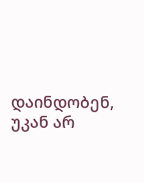დაინდობენ, უკან არ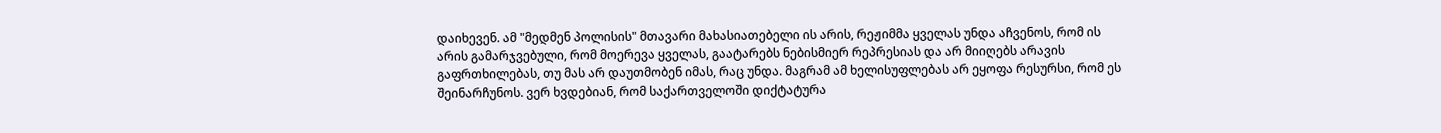დაიხევენ. ამ "მედმენ პოლისის" მთავარი მახასიათებელი ის არის, რეჟიმმა ყველას უნდა აჩვენოს, რომ ის არის გამარჯვებული, რომ მოერევა ყველას, გაატარებს ნებისმიერ რეპრესიას და არ მიიღებს არავის გაფრთხილებას, თუ მას არ დაუთმობენ იმას, რაც უნდა. მაგრამ ამ ხელისუფლებას არ ეყოფა რესურსი, რომ ეს შეინარჩუნოს. ვერ ხვდებიან, რომ საქართველოში დიქტატურა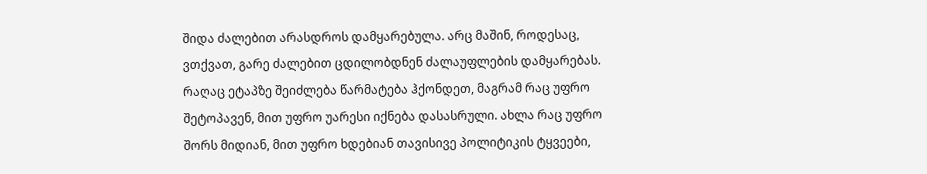შიდა ძალებით არასდროს დამყარებულა. არც მაშინ, როდესაც, ვთქვათ, გარე ძალებით ცდილობდნენ ძალაუფლების დამყარებას. რაღაც ეტაპზე შეიძლება წარმატება ჰქონდეთ, მაგრამ რაც უფრო შეტოპავენ, მით უფრო უარესი იქნება დასასრული. ახლა რაც უფრო შორს მიდიან, მით უფრო ხდებიან თავისივე პოლიტიკის ტყვეები,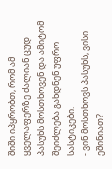შიში იპყრობთ, რომ ამ ყველაფერზე ძალიან ცუდ პასუხს მოსთხოვენ და ამიტომ შეიძლება გახდნენ უფრო სასტიკები.
- ვინ მოსთხოვს პასუხს, ვისი ეშინიათ?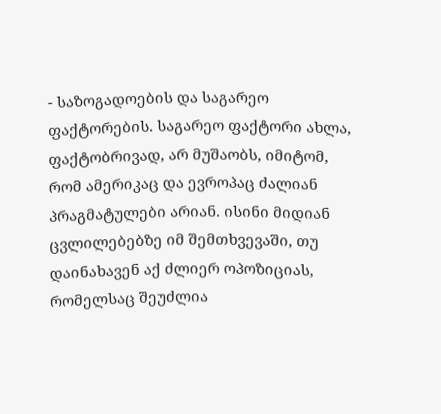- საზოგადოების და საგარეო ფაქტორების. საგარეო ფაქტორი ახლა, ფაქტობრივად, არ მუშაობს, იმიტომ, რომ ამერიკაც და ევროპაც ძალიან პრაგმატულები არიან. ისინი მიდიან ცვლილებებზე იმ შემთხვევაში, თუ დაინახავენ აქ ძლიერ ოპოზიციას, რომელსაც შეუძლია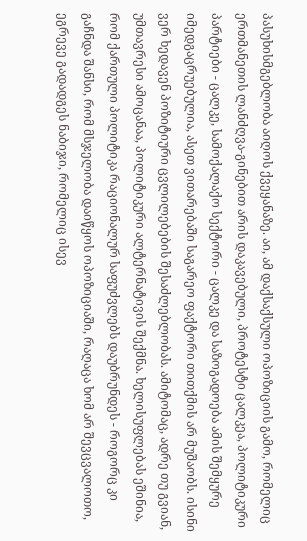პასუხისმგებლობა აიღოს ქვეყანაზე. აი, ამ დაქსაქსული ოპოზიციის გამო, რომელიც ერთმანეთის ლანძღვა-გინებით არის დაკავებული, პროტესტი ცალკეა, პოლიტიკური პარტიები - ცალკე, სამოქალაქო სექტორი - ცალკე და საზოგადოება ამის შემყურე იმედგაცრუებულია, ასეთ ვითარებაში საგარეო ფაქტორი თითქმის არ მუშაობს. ისინი ვერ ხედავენ პოზიტიური ცვლილებების შესაძლებლობას. ამიტომაც, ადრე თუ გვიან, უმთავრესი ამოცანაა, პოლიტიკური ალტერნატივის შექმნა. ხელისუფლებას ეშინია, რომ ქართული პოლიტიკა რაციონალურ საფუძვლებს დაუბრუნდეს - როგორც კი გაჩნდა შანსი, რომ მსჯელობა დაიწყოს ოპოზიციაში, რაღაცა ხომ არ შევცვალოთო, ეგრევე გადადგეს ნაბიჯი, რომელიც ისევ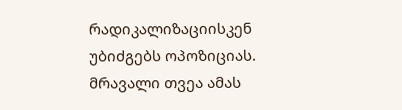რადიკალიზაციისკენ უბიძგებს ოპოზიციას. მრავალი თვეა ამას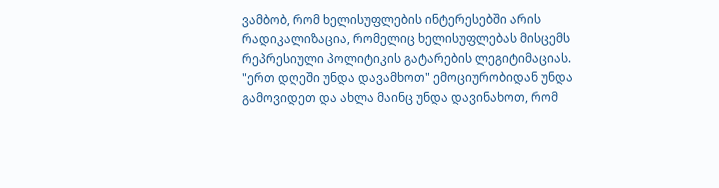ვამბობ, რომ ხელისუფლების ინტერესებში არის რადიკალიზაცია, რომელიც ხელისუფლებას მისცემს რეპრესიული პოლიტიკის გატარების ლეგიტიმაციას. "ერთ დღეში უნდა დავამხოთ" ემოციურობიდან უნდა გამოვიდეთ და ახლა მაინც უნდა დავინახოთ, რომ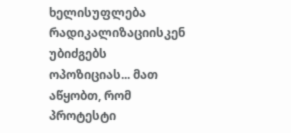ხელისუფლება რადიკალიზაციისკენ უბიძგებს ოპოზიციას... მათ აწყობთ, რომ პროტესტი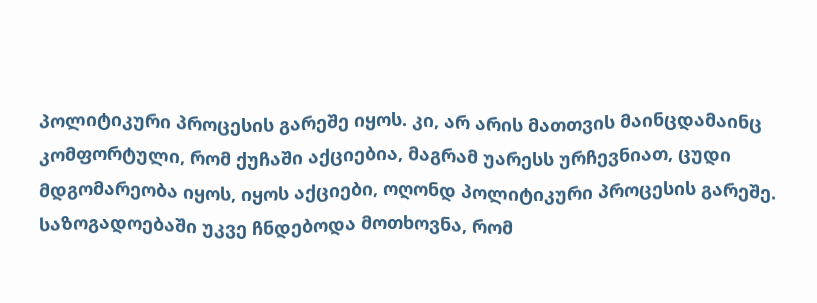პოლიტიკური პროცესის გარეშე იყოს. კი, არ არის მათთვის მაინცდამაინც კომფორტული, რომ ქუჩაში აქციებია, მაგრამ უარესს ურჩევნიათ, ცუდი მდგომარეობა იყოს, იყოს აქციები, ოღონდ პოლიტიკური პროცესის გარეშე. საზოგადოებაში უკვე ჩნდებოდა მოთხოვნა, რომ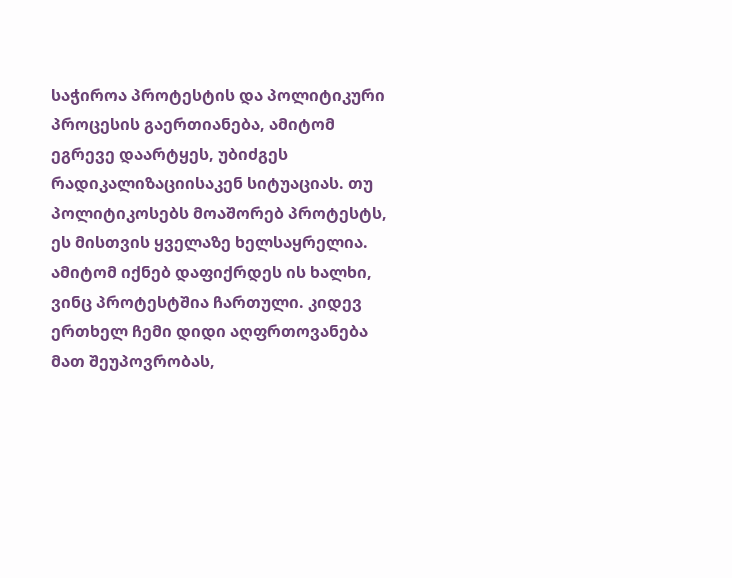საჭიროა პროტესტის და პოლიტიკური პროცესის გაერთიანება, ამიტომ ეგრევე დაარტყეს, უბიძგეს რადიკალიზაციისაკენ სიტუაციას. თუ პოლიტიკოსებს მოაშორებ პროტესტს, ეს მისთვის ყველაზე ხელსაყრელია. ამიტომ იქნებ დაფიქრდეს ის ხალხი, ვინც პროტესტშია ჩართული. კიდევ ერთხელ ჩემი დიდი აღფრთოვანება მათ შეუპოვრობას,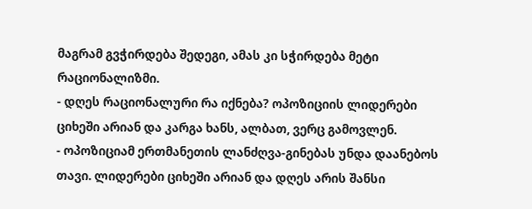მაგრამ გვჭირდება შედეგი, ამას კი სჭირდება მეტი რაციონალიზმი.
- დღეს რაციონალური რა იქნება? ოპოზიციის ლიდერები ციხეში არიან და კარგა ხანს, ალბათ, ვერც გამოვლენ.
- ოპოზიციამ ერთმანეთის ლანძღვა-გინებას უნდა დაანებოს თავი. ლიდერები ციხეში არიან და დღეს არის შანსი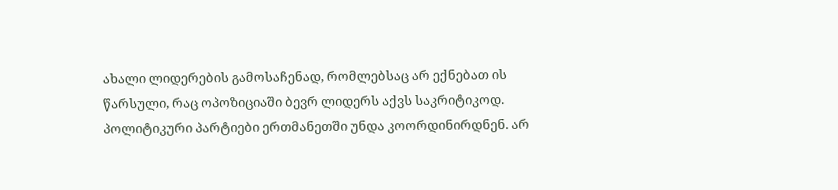ახალი ლიდერების გამოსაჩენად, რომლებსაც არ ექნებათ ის წარსული, რაც ოპოზიციაში ბევრ ლიდერს აქვს საკრიტიკოდ. პოლიტიკური პარტიები ერთმანეთში უნდა კოორდინირდნენ. არ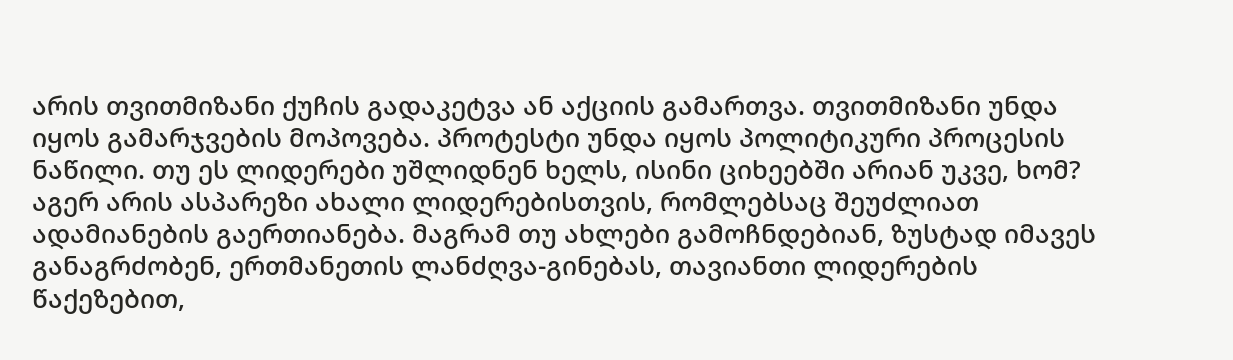არის თვითმიზანი ქუჩის გადაკეტვა ან აქციის გამართვა. თვითმიზანი უნდა იყოს გამარჯვების მოპოვება. პროტესტი უნდა იყოს პოლიტიკური პროცესის ნაწილი. თუ ეს ლიდერები უშლიდნენ ხელს, ისინი ციხეებში არიან უკვე, ხომ? აგერ არის ასპარეზი ახალი ლიდერებისთვის, რომლებსაც შეუძლიათ ადამიანების გაერთიანება. მაგრამ თუ ახლები გამოჩნდებიან, ზუსტად იმავეს განაგრძობენ, ერთმანეთის ლანძღვა-გინებას, თავიანთი ლიდერების წაქეზებით,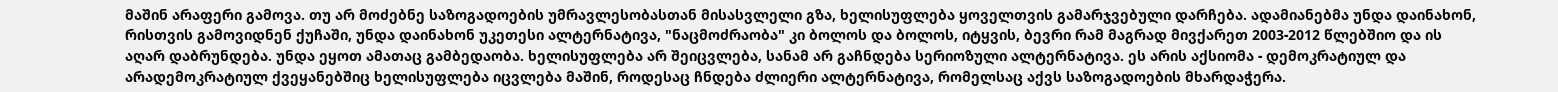მაშინ არაფერი გამოვა. თუ არ მოძებნე საზოგადოების უმრავლესობასთან მისასვლელი გზა, ხელისუფლება ყოველთვის გამარჯვებული დარჩება. ადამიანებმა უნდა დაინახონ, რისთვის გამოვიდნენ ქუჩაში, უნდა დაინახონ უკეთესი ალტერნატივა, "ნაცმოძრაობა" კი ბოლოს და ბოლოს, იტყვის, ბევრი რამ მაგრად მივქარეთ 2003-2012 წლებშიო და ის აღარ დაბრუნდება. უნდა ეყოთ ამათაც გამბედაობა. ხელისუფლება არ შეიცვლება, სანამ არ გაჩნდება სერიოზული ალტერნატივა. ეს არის აქსიომა - დემოკრატიულ და არადემოკრატიულ ქვეყანებშიც ხელისუფლება იცვლება მაშინ, როდესაც ჩნდება ძლიერი ალტერნატივა, რომელსაც აქვს საზოგადოების მხარდაჭერა.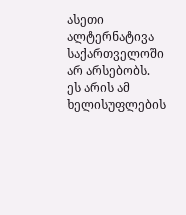ასეთი ალტერნატივა საქართველოში არ არსებობს. ეს არის ამ ხელისუფლების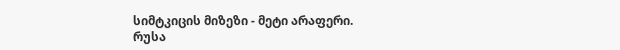სიმტკიცის მიზეზი - მეტი არაფერი.
რუსა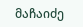მაჩაიძე